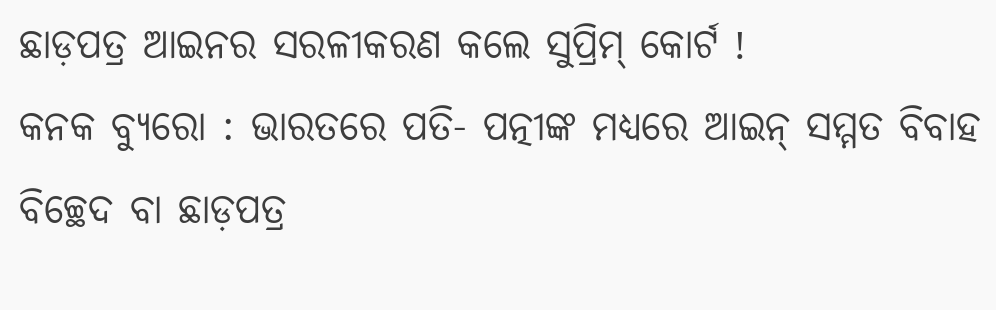ଛାଡ଼ପତ୍ର ଆଇନର ସରଳୀକରଣ କଲେ ସୁପ୍ରିମ୍ କୋର୍ଟ !
କନକ ବ୍ୟୁରୋ : ଭାରତରେ ପତି- ପତ୍ନୀଙ୍କ ମଧ୍ୟରେ ଆଇନ୍ ସମ୍ମତ ବିବାହ ବିଚ୍ଛେଦ ବା ଛାଡ଼ପତ୍ର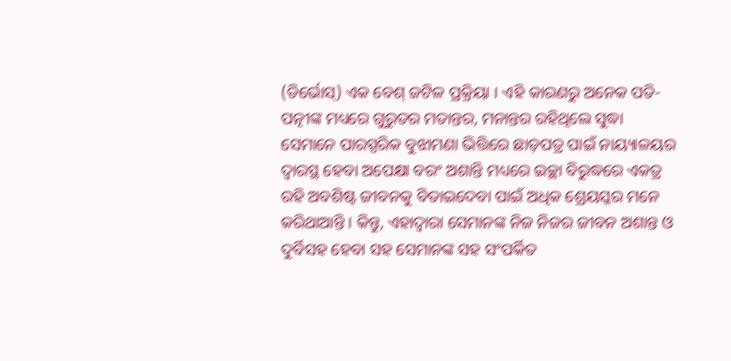(ଡିର୍ଭୋସ୍) ଏକ ବେଶ୍ ଜଟିଳ ପ୍ରକ୍ରିୟା । ଏହି କାରଣରୁ ଅନେକ ପତି- ପତ୍ନୀଙ୍କ ମଧ୍ୟରେ ଗୁରୁତର ମତାନ୍ତର, ମନାନ୍ତର ରହିଥିଲେ ସୁଦ୍ଧା ସେମାନେ ପାରସ୍ପରିକ ବୁଝାମଣା ଭିତ୍ତିରେ ଛାଡ଼ପତ୍ର ପାଇଁ ନାୟ୍ୟାଳୟର ଦ୍ୱାରସ୍ଥ ହେବା ଅପେକ୍ଷା ବରଂ ଅଶାନ୍ତି ମଧ୍ୟରେ ଇଚ୍ଛା ବିରୁଦ୍ଧରେ ଏକତ୍ର ରହି ଅବଶିଷ୍ଟ ଜୀବନକୁ ବିତାଇଦେବା ପାଇଁ ଅଧିକ ଶ୍ରେୟସ୍କର ମନେ କରିଥାଆନ୍ତି । କିନ୍ତୁ, ଏହାଦ୍ୱାରା ସେମାନଙ୍କ ନିଜ ନିଜର ଜୀବନ ଅଶାନ୍ତ ଓ ଦୁର୍ବିସହ ହେବା ସହ ସେମାନଙ୍କ ସହ ସଂପର୍କିତ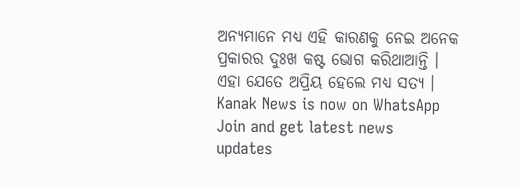ଅନ୍ୟମାନେ ମଧ୍ୟ ଏହି କାରଣକୁ ନେଇ ଅନେକ ପ୍ରକାରର ଦୁଃଖ କଷ୍ଟ ଭୋଗ କରିଥାଆନ୍ତି । ଏହା ଯେତେ ଅପ୍ରିୟ ହେଲେ ମଧ୍ୟ ସତ୍ୟ ।
Kanak News is now on WhatsApp
Join and get latest news updates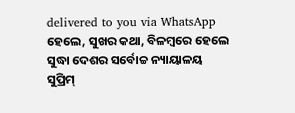delivered to you via WhatsApp
ହେଲେ, ସୁଖର କଥା, ବିଳମ୍ବରେ ହେଲେ ସୁଦ୍ଧା ଦେଶର ସର୍ବୋଚ୍ଚ ନ୍ୟାୟାଳୟ ସୁପ୍ରିମ୍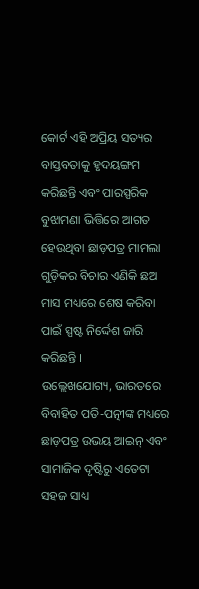କୋର୍ଟ ଏହି ଅପ୍ରିୟ ସତ୍ୟର ବାସ୍ତବତାକୁ ହୃଦୟଙ୍ଗମ କରିଛନ୍ତି ଏବଂ ପାରସ୍ପରିକ ବୁଝାମଣା ଭିତ୍ତିରେ ଆଗତ ହେଉଥିବା ଛାଡ଼ପତ୍ର ମାମଲା ଗୁଡ଼ିକର ବିଚାର ଏଣିକି ଛଅ ମାସ ମଧ୍ୟରେ ଶେଷ କରିବା ପାଇଁ ସ୍ପଷ୍ଟ ନିର୍ଦ୍ଦେଶ ଜାରି କରିଛନ୍ତି ।
ଉଲ୍ଲେଖଯୋଗ୍ୟ, ଭାରତରେ ବିବାହିତ ପତି-ପତ୍ନୀଙ୍କ ମଧ୍ୟରେ ଛାଡ଼ପତ୍ର ଉଭୟ ଆଇନ୍ ଏବଂ ସାମାଜିକ ଦୃଷ୍ଟିରୁ ଏତେଟା ସହଜ ସାଧ୍ୟ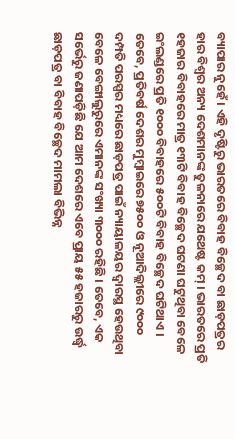ବ୍ୟାପାର ନୁହେଁ । ଏହି ଦୃଷ୍ଟିରୁ ଭାରତରେ ବିବାହ ବିଚ୍ଛେଦ ବା ଛାଡ଼ପତ୍ରର ହାର ବିଶ୍ୱର ଅନ୍ୟ ଦେଶମାନଙ୍କ ତୁଳନାରେ ଯଥେଷ୍ଟ କମ୍ । ଭାରତରେ ପ୍ରତି ୧ହଜାର ବିବାହରେ ମାତ୍ର ୧୩ଟି ବିବାହ ବିଚ୍ଛେଦ ଘଟଣା ଘଟୁଥିବା ବେଳେ ଇଂଲଣ୍ଡରେ ପ୍ରତି ୧୦୦୦ ବିବାହରେ ୫୦୦ଟି ବିବାହ ବିଚ୍ଛେଦ ଘଟିଥାଏ । ତେବେ, ପ୍ରତିବର୍ଷ ଦେଶର ମୁମ୍ବାଇରେ ୭୫୦୦ ଓ ନୂଆଦିଲ୍ଲୀରେ ୯୦୦୦ ଦମ୍ପତି ପରସ୍ପର ମଧ୍ୟରେ ଛାଡ଼ପତ୍ର ପାଇଁ ନ୍ୟାୟାଳୟର ଦ୍ୱାରସ୍ଥ ହେଉଥିବା ବେଳେ ବେଙ୍ଗାଲୁରୁରେ ଏମାନଙ୍କ ସଂଖ୍ୟା ୩୦୦୦ ରହିଛି । ତେବେ, ଏକ ସର୍ଭେରୁ ଜଣାପଡ଼ିଛି ଯେ ଆମ ଦେଶରେ ଏବେ ପ୍ରାୟ ୫୫ ହଜାରରୁ ଉର୍ଦ୍ଧ୍ୱ ଛାଡ଼ପତ୍ର ବା ବିବାହ ବିଚ୍ଛେଦ ମାମଲା ବିଭିନ୍ନ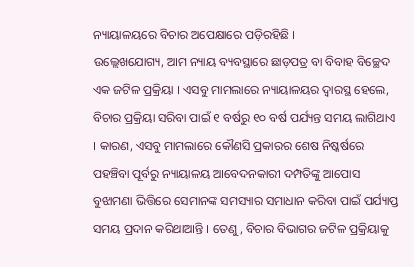ନ୍ୟାୟାଳୟରେ ବିଚାର ଅପେକ୍ଷାରେ ପଡ଼ିରହିଛି ।
ଉଲ୍ଲେଖଯୋଗ୍ୟ, ଆମ ନ୍ୟାୟ ବ୍ୟବସ୍ଥାରେ ଛାଡ଼ପତ୍ର ବା ବିବାହ ବିଚ୍ଛେଦ ଏକ ଜଟିଳ ପ୍ରକ୍ରିୟା । ଏସବୁ ମାମଲାରେ ନ୍ୟାୟାଳୟର ଦ୍ୱାରସ୍ଥ ହେଲେ, ବିଚାର ପ୍ରକ୍ରିୟା ସରିବା ପାଇଁ ୧ ବର୍ଷରୁ ୧୦ ବର୍ଷ ପର୍ଯ୍ୟନ୍ତ ସମୟ ଲାଗିଥାଏ । କାରଣ, ଏସବୁ ମାମଲାରେ କୌଣସି ପ୍ରକାରର ଶେଷ ନିଷ୍କର୍ଷରେ ପହଞ୍ଚିବା ପୂର୍ବରୁ ନ୍ୟାୟାଳୟ ଆବେଦନକାରୀ ଦମ୍ପତିଙ୍କୁ ଆପୋସ ବୁଝାମଣା ଭିତ୍ତିରେ ସେମାନଙ୍କ ସମସ୍ୟାର ସମାଧାନ କରିବା ପାଇଁ ପର୍ଯ୍ୟାପ୍ତ ସମୟ ପ୍ରଦାନ କରିଥାଆନ୍ତି । ତେଣୁ, ବିଚାର ବିଭାଗର ଜଟିଳ ପ୍ରକ୍ରିୟାକୁ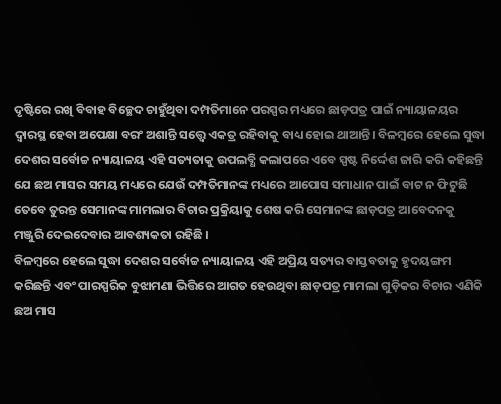ଦୃଷ୍ଟିରେ ରଖି ବିବାହ ବିଚ୍ଛେଦ ଚାହୁଁଥିବା ଦମ୍ପତିମାନେ ପରସ୍ପର ମଧ୍ୟରେ ଛାଡ଼ପତ୍ର ପାଇଁ ନ୍ୟାୟାଳୟର ଦ୍ୱାରସ୍ଥ ହେବା ଅପେକ୍ଷା ବରଂ ଅଶାନ୍ତି ସତ୍ତ୍ୱେ ଏକତ୍ର ରହିବାକୁ ବାଧ୍ୟ ହୋଇ ଥାଆନ୍ତି। ବିଳମ୍ବରେ ହେଲେ ସୁଦ୍ଧା ଦେଶର ସର୍ବୋଚ୍ଚ ନ୍ୟାୟାଳୟ ଏହି ସତ୍ୟତାକୁ ଉପଲବ୍ଧି କଲାପରେ ଏବେ ସ୍ପଷ୍ଟ ନିର୍ଦ୍ଦେଶ ଜାରି କରି କହିଛନ୍ତି ଯେ ଛଅ ମାସର ସମୟ ମଧ୍ୟରେ ଯେଉଁ ଦମ୍ପତିମାନଙ୍କ ମଧ୍ୟରେ ଆପୋସ ସମାଧାନ ପାଇଁ ବାଟ ନ ଫିଟୁଛି ତେବେ ତୁରନ୍ତ ସେମାନଙ୍କ ମାମଲାର ବିଚାର ପ୍ରକ୍ରିୟାକୁ ଶେଷ କରି ସେମାନଙ୍କ ଛାଡ଼ପତ୍ର ଆବେଦନକୁ ମଞ୍ଜୁରି ଦେଇଦେବାର ଆବଶ୍ୟକତା ରହିଛି ।
ବିଳମ୍ବରେ ହେଲେ ସୁଦ୍ଧା ଦେଶର ସର୍ବୋଚ୍ଚ ନ୍ୟାୟାଳୟ ଏହି ଅପ୍ରିୟ ସତ୍ୟର ବାସ୍ତବତାକୁ ହୃଦୟଙ୍ଗମ କରିଛନ୍ତି ଏବଂ ପାରସ୍ପରିକ ବୁଝାମଣା ଭିତ୍ତିରେ ଆଗତ ହେଉଥିବା ଛାଡ଼ପତ୍ର ମାମଲା ଗୁଡ଼ିକର ବିଚାର ଏଣିକି ଛଅ ମାସ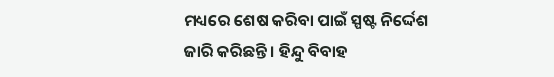ମଧ୍ୟରେ ଶେଷ କରିବା ପାଇଁ ସ୍ପଷ୍ଟ ନିର୍ଦ୍ଦେଶ ଜାରି କରିଛନ୍ତି । ହିନ୍ଦୁ ବିବାହ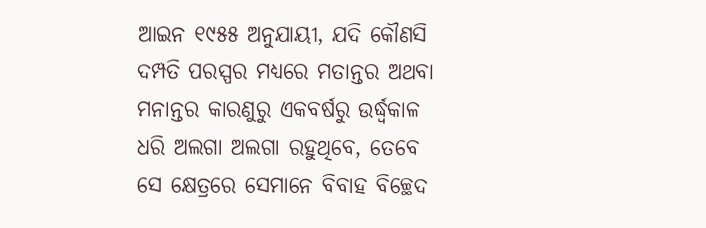ଆଇନ ୧୯୫୫ ଅନୁଯାୟୀ, ଯଦି କୌଣସି ଦମ୍ପତି ପରସ୍ପର ମଧ୍ୟରେ ମତାନ୍ତର ଅଥବା ମନାନ୍ତର କାରଣୁରୁ ଏକବର୍ଷରୁ ଉର୍ଦ୍ଧ୍ୱକାଳ ଧରି ଅଲଗା ଅଲଗା ରହୁଥିବେ, ତେବେ ସେ କ୍ଷେତ୍ରରେ ସେମାନେ ବିବାହ ବିଚ୍ଛେଦ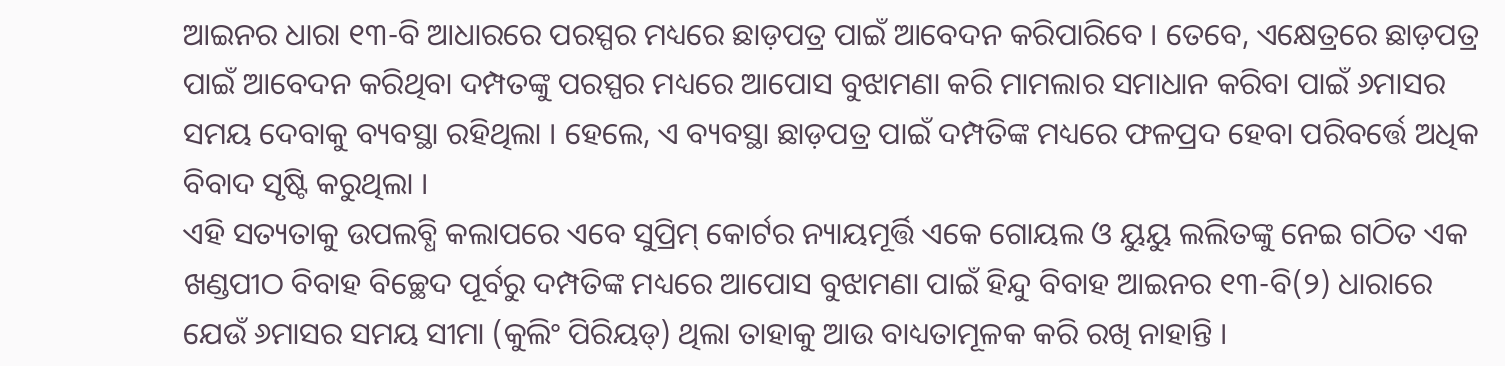ଆଇନର ଧାରା ୧୩-ବି ଆଧାରରେ ପରସ୍ପର ମଧ୍ୟରେ ଛାଡ଼ପତ୍ର ପାଇଁ ଆବେଦନ କରିପାରିବେ । ତେବେ, ଏକ୍ଷେତ୍ରରେ ଛାଡ଼ପତ୍ର ପାଇଁ ଆବେଦନ କରିଥିବା ଦମ୍ପତଙ୍କୁ ପରସ୍ପର ମଧ୍ୟରେ ଆପୋସ ବୁଝାମଣା କରି ମାମଲାର ସମାଧାନ କରିବା ପାଇଁ ୬ମାସର ସମୟ ଦେବାକୁ ବ୍ୟବସ୍ଥା ରହିଥିଲା । ହେଲେ, ଏ ବ୍ୟବସ୍ଥା ଛାଡ଼ପତ୍ର ପାଇଁ ଦମ୍ପତିଙ୍କ ମଧ୍ୟରେ ଫଳପ୍ରଦ ହେବା ପରିବର୍ତ୍ତେ ଅଧିକ ବିବାଦ ସୃଷ୍ଟି କରୁଥିଲା ।
ଏହି ସତ୍ୟତାକୁ ଉପଲବ୍ଧି କଲାପରେ ଏବେ ସୁପ୍ରିମ୍ କୋର୍ଟର ନ୍ୟାୟମୂର୍ତ୍ତି ଏକେ ଗୋୟଲ ଓ ୟୁୟୁ ଲଲିତଙ୍କୁ ନେଇ ଗଠିତ ଏକ ଖଣ୍ଡପୀଠ ବିବାହ ବିଚ୍ଛେଦ ପୂର୍ବରୁ ଦମ୍ପତିଙ୍କ ମଧ୍ୟରେ ଆପୋସ ବୁଝାମଣା ପାଇଁ ହିନ୍ଦୁ ବିବାହ ଆଇନର ୧୩-ବି(୨) ଧାରାରେ ଯେଉଁ ୬ମାସର ସମୟ ସୀମା (କୁଲିଂ ପିରିୟଡ୍) ଥିଲା ତାହାକୁ ଆଉ ବାଧ୍ୟତାମୂଳକ କରି ରଖି ନାହାନ୍ତି ।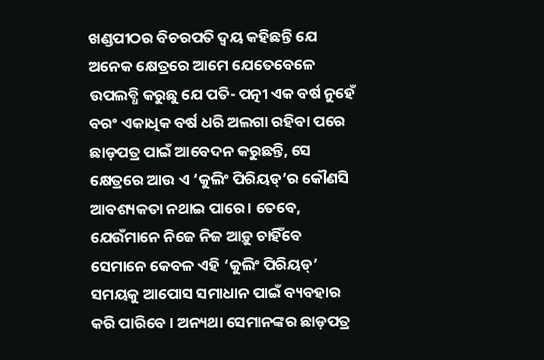ଖଣ୍ଡପୀଠର ବିଚରପତି ଦ୍ୱୟ କହିଛନ୍ତି ଯେ ଅନେକ କ୍ଷେତ୍ରରେ ଆମେ ଯେତେବେଳେ ଉପଲବ୍ଧି କରୁଛୁ ଯେ ପତି- ପତ୍ନୀ ଏକ ବର୍ଷ ନୁହେଁ ବରଂ ଏକାଧିକ ବର୍ଷ ଧରି ଅଲଗା ରହିବା ପରେ ଛାଡ଼ପତ୍ର ପାଇଁ ଆବେଦନ କରୁଛନ୍ତି, ସେ କ୍ଷେତ୍ରରେ ଆଉ ଏ ‘କୁଲିଂ ପିରିୟଡ୍’ର କୌଣସି ଆବଶ୍ୟକତା ନଥାଇ ପାରେ। ତେବେ, ଯେଉଁମାନେ ନିଜେ ନିଜ ଆଡ଼ୁ ଚାହିଁବେ ସେମାନେ କେବଳ ଏହି ‘କୁଲିଂ ପିରିୟଡ୍’ ସମୟକୁ ଆପୋସ ସମାଧାନ ପାଇଁ ବ୍ୟବହାର କରି ପାରିବେ । ଅନ୍ୟଥା ସେମାନଙ୍କର ଛାଡ଼ପତ୍ର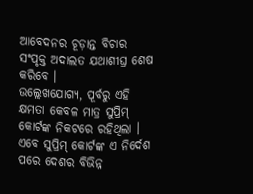ଆବେଦନର ଚୂଡ଼ାନ୍ତ ବିଚାର ସଂପୃକ୍ତ ଅଦାଲତ ଯଥାଶୀଘ୍ର ଶେଷ କରିବେ ।
ଉଲ୍ଲେଖଯୋଗ୍ୟ, ପୂର୍ବରୁ ଏହି କ୍ଷମତା କେବଳ ମାତ୍ର ସୁପ୍ରିମ୍ କୋର୍ଟଙ୍କ ନିକଟରେ ରହିଥିଲା । ଏବେ ସୁପ୍ରିମ୍ କୋର୍ଟଙ୍କ ଏ ନିର୍ଦେଶ ପରେ ଦେଶର ବିଭିନ୍ନ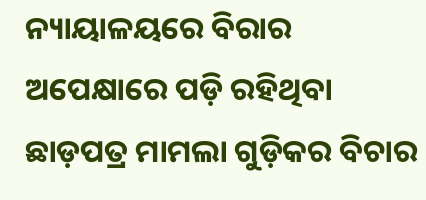ନ୍ୟାୟାଳୟରେ ବିରାର ଅପେକ୍ଷାରେ ପଡ଼ି ରହିଥିବା ଛାଡ଼ପତ୍ର ମାମଲା ଗୁଡ଼ିକର ବିଚାର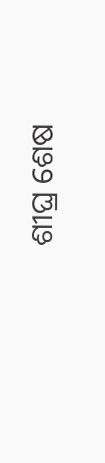ଶୀଘ୍ର ଶେଷ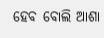ହେବ ବୋଲି ଆଶା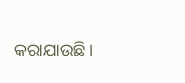କରାଯାଉଛି ।